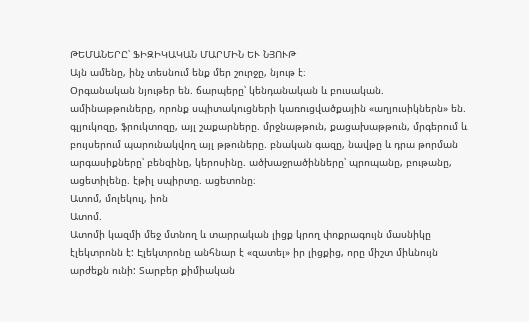ԹԵՄԱՆԵՐԸ՝ ՖԻԶԻԿԱԿԱՆ ՄԱՐՄԻՆ ԵՒ ՆՅՈՒԹ
Այն ամենը, ինչ տեսնում ենք մեր շուրջը, նյութ է։
Օրգանական նյութեր են. ճարպերը՝ կենդանական և բուսական. ամինաթթուները, որոնք սպիտակուցների կառուցվածքային «աղյուսիկներն» են. գլյուկոզը, ֆրուկտոզը, այլ շաքարները. մրջնաթթուն, քացախաթթուն, մրգերում և բույսերում պարունակվող այլ թթուները. բնական գազը, նավթը և դրա թորման արգասիքները՝ բենզինը, կերոսինը. ածխաջրածինները՝ պրոպանը, բութանը, ացետիլենը. էթիլ սպիրտը. ացետոնը։
Ատոմ, մոլեկուլ, իոն
Ատոմ.
Ատոմի կազմի մեջ մտնող և տարրական լիցք կրող փոքրագույն մասնիկը էլեկտրոնն է: Էլեկտրոնը անհնար է «զատել» իր լիցքից, որը միշտ միևնույն արժեքն ունի: Տարբեր քիմիական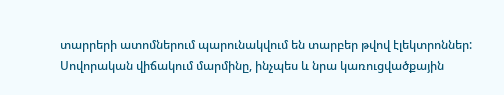տարրերի ատոմներում պարունակվում են տարբեր թվով էլեկտրոններ: Սովորական վիճակում մարմինը, ինչպես և նրա կառուցվածքային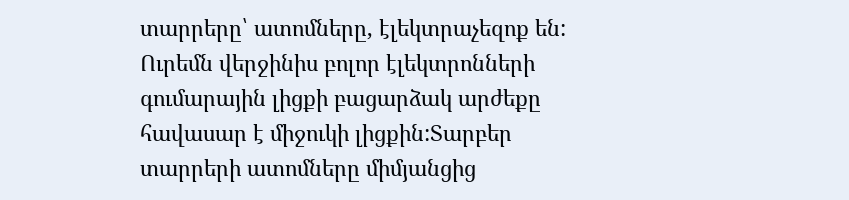տարրերը՝ ատոմները, էլեկտրաչեզոք են: Ուրեմն վերջինիս բոլոր էլեկտրոնների գումարային լիցքի բացարձակ արժեքը հավասար է միջուկի լիցքին:Տարբեր տարրերի ատոմները միմյանցից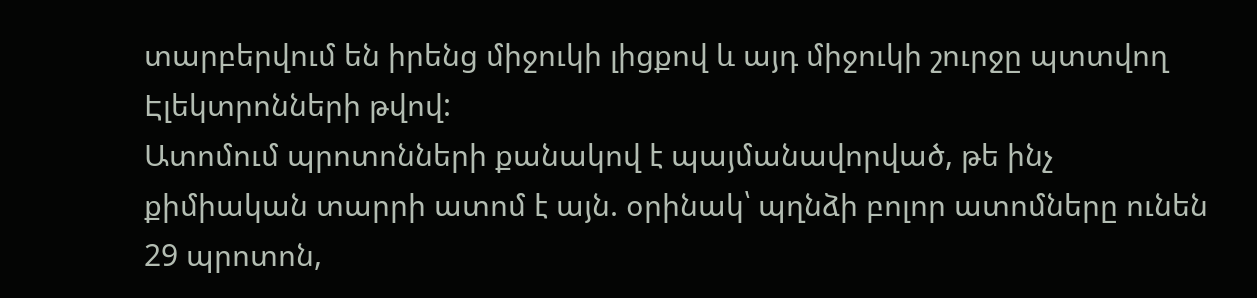տարբերվում են իրենց միջուկի լիցքով և այդ միջուկի շուրջը պտտվող Էլեկտրոնների թվով:
Ատոմում պրոտոնների քանակով է պայմանավորված, թե ինչ քիմիական տարրի ատոմ է այն. օրինակ՝ պղնձի բոլոր ատոմները ունեն 29 պրոտոն,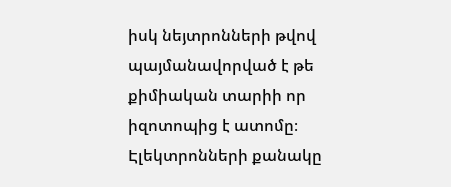իսկ նեյտրոնների թվով պայմանավորված է թե քիմիական տարիի որ իզոտոպից է ատոմը։ Էլեկտրոնների քանակը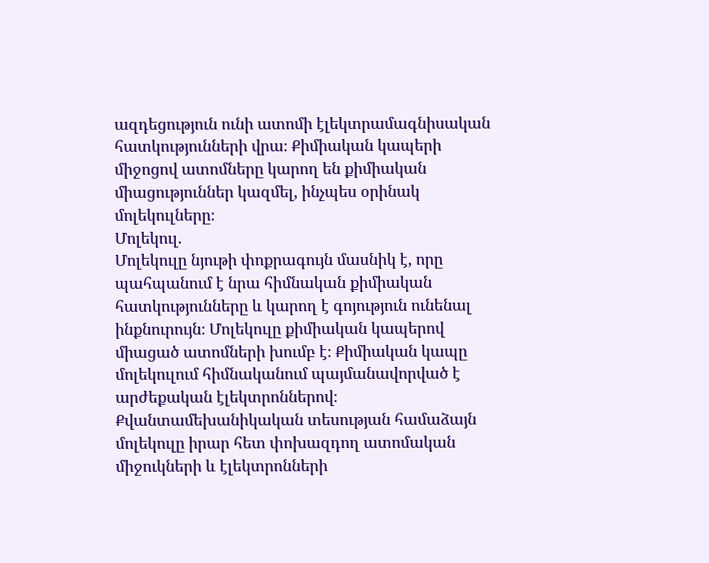ազդեցություն ունի ատոմի էլեկտրամագնիսական հատկությունների վրա։ Քիմիական կապերի միջոցով ատոմները կարող են քիմիական միացություններ կազմել, ինչպես օրինակ մոլեկուլները։
Մոլեկուլ.
Մոլեկուլը նյութի փոքրագույն մասնիկ է, որը պահպանում է նրա հիմնական քիմիական հատկությունները և կարող է գոյություն ունենալ ինքնուրույն։ Մոլեկուլը քիմիական կապերով միացած ատոմների խումբ է։ Քիմիական կապը մոլեկուլում հիմնականում պայմանավորված է արժեքական էլեկտրոններով։ Քվանտամեխանիկական տեսության համաձայն մոլեկուլը իրար հետ փոխազդող ատոմական միջուկների և էլեկտրոնների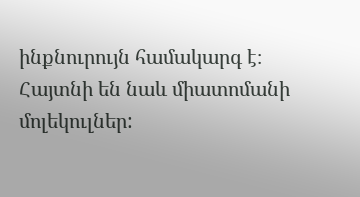ինքնուրույն համակարգ է։ Հայտնի են նաև միատոմանի մոլեկուլներ: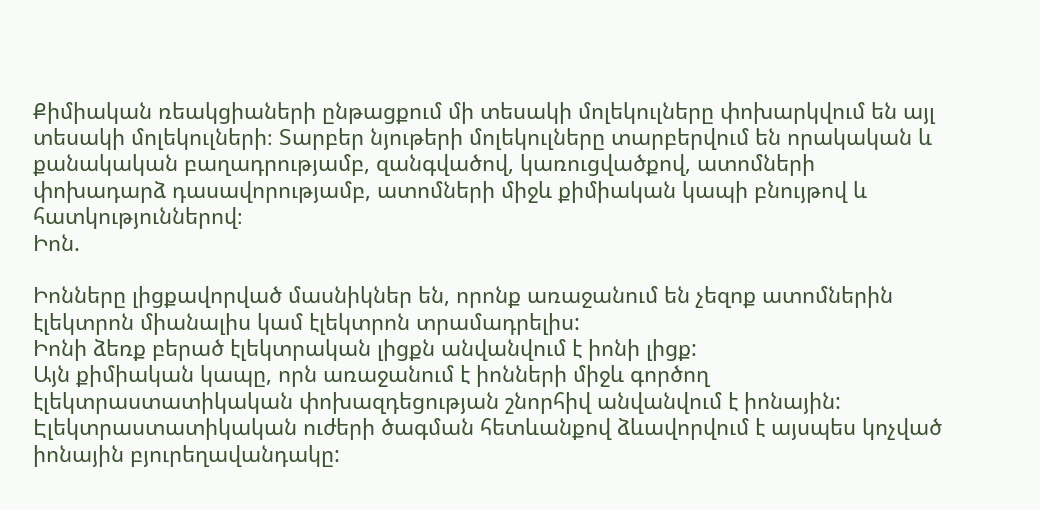Քիմիական ռեակցիաների ընթացքում մի տեսակի մոլեկուլները փոխարկվում են այլ տեսակի մոլեկուլների։ Տարբեր նյութերի մոլեկուլները տարբերվում են որակական և քանակական բաղադրությամբ, զանգվածով, կառուցվածքով, ատոմների փոխադարձ դասավորությամբ, ատոմների միջև քիմիական կապի բնույթով և հատկություններով։
Իոն.

Իոնները լիցքավորված մասնիկներ են, որոնք առաջանում են չեզոք ատոմներին էլեկտրոն միանալիս կամ էլեկտրոն տրամադրելիս:
Իոնի ձեռք բերած էլեկտրական լիցքն անվանվում է իոնի լիցք:
Այն քիմիական կապը, որն առաջանում է իոնների միջև գործող էլեկտրաստատիկական փոխազդեցության շնորհիվ անվանվում է իոնային: Էլեկտրաստատիկական ուժերի ծագման հետևանքով ձևավորվում է այսպես կոչված իոնային բյուրեղավանդակը: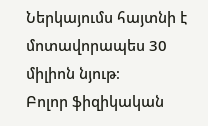Ներկայումս հայտնի է մոտավորապես 30 միլիոն նյութ։
Բոլոր ֆիզիկական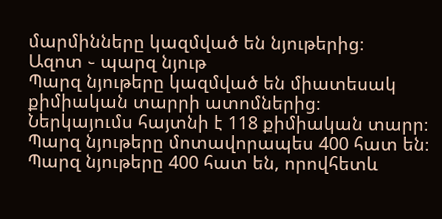մարմինները կազմված են նյութերից։
Ազոտ ֊ պարզ նյութ
Պարզ նյութերը կազմված են միատեսակ քիմիական տարրի ատոմներից։
Ներկայումս հայտնի է 118 քիմիական տարր։
Պարզ նյութերը մոտավորապես 400 հատ են։
Պարզ նյութերը 400 հատ են, որովհետև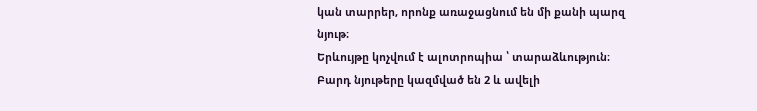կան տարրեր, որոնք առաջացնում են մի քանի պարզ նյութ։
Երևույթը կոչվում է ալոտրոպիա ՝ տարաձևություն։
Բարդ նյութերը կազմված են 2 և ավելի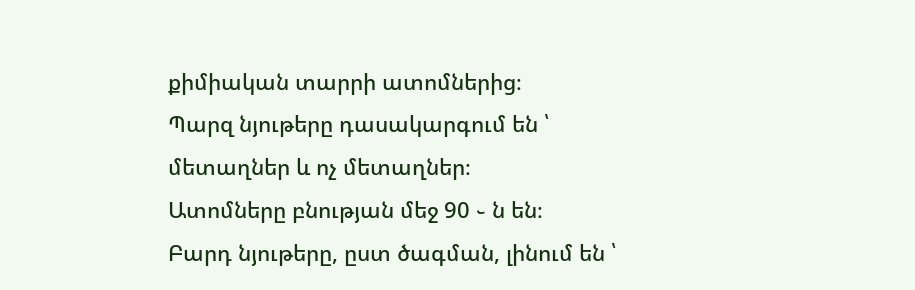քիմիական տարրի ատոմներից։
Պարզ նյութերը դասակարգում են ՝ մետաղներ և ոչ մետաղներ։
Ատոմները բնության մեջ 90 ֊ ն են։
Բարդ նյութերը, ըստ ծագման, լինում են ՝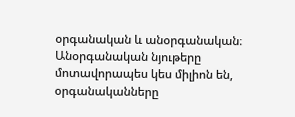օրգանական և անօրգանական։
Անօրգանական նյութերը մոտավորապես կես միլիոն են, օրգանականները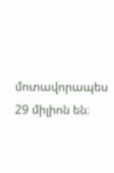մոտավորապես 29 միլիոն են։